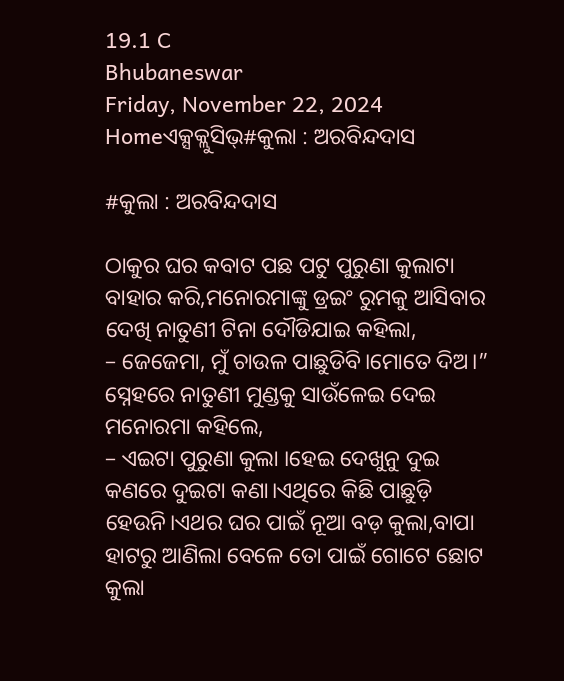19.1 C
Bhubaneswar
Friday, November 22, 2024
Homeଏକ୍ସକ୍ଲୁସିଭ୍#କୁଲା : ଅରବିନ୍ଦଦାସ

#କୁଲା : ଅରବିନ୍ଦଦାସ

ଠାକୁର ଘର କବାଟ ପଛ ପଟୁ ପୁରୁଣା କୁଲାଟା ବାହାର କରି,ମନୋରମାଙ୍କୁ ଡ୍ରଇଂ ରୁମକୁ ଆସିବାର ଦେଖି ନାତୁଣୀ ଟିନା ଦୌଡିଯାଇ କହିଲା,
– ଜେଜେମା, ମୁଁ ଚାଉଳ ପାଛୁଡିବି।ମୋତେ ଦିଅ।”
ସ୍ନେହରେ ନାତୁଣୀ ମୁଣ୍ଡକୁ ସାଉଁଳେଇ ଦେଇ ମନୋରମା କହିଲେ,
– ଏଇଟା ପୁରୁଣା କୁଲା ।ହେଇ ଦେଖୁନୁ ଦୁଇ କଣରେ ଦୁଇଟା କଣା।ଏଥିରେ କିଛି ପାଛୁଡ଼ି ହେଉନି।ଏଥର ଘର ପାଇଁ ନୂଆ ବଡ଼ କୁଲା,ବାପା ହାଟରୁ ଆଣିଲା ବେଳେ ତୋ ପାଇଁ ଗୋଟେ ଛୋଟ କୁଲା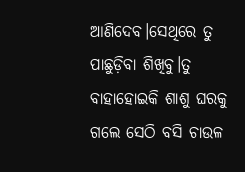ଆଣିଦେବ।ସେଥିରେ ତୁ ପାଛୁଡ଼ିବା ଶିଖିବୁ।ତୁ ବାହାହୋଇକି ଶାଶୁ ଘରକୁ ଗଲେ ସେଠି ବସି ଚାଉଳ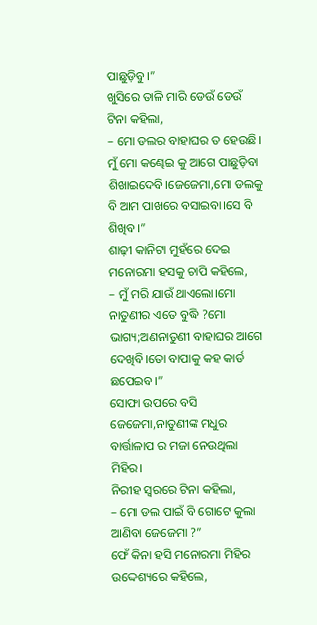ପାଛୁଡ଼ିବୁ।”
ଖୁସିରେ ତାଳି ମାରି ଡେଉଁ ଡେଉଁ ଟିନା କହିଲା,
– ମୋ ଡଲର ବାହାଘର ତ ହେଉଛି।
ମୁଁ ମୋ କଣ୍ଢେଇ କୁ ଆଗେ ପାଛୁଡ଼ିବା ଶିଖାଇଦେବି।ଜେଜେମା,ମୋ ଡଲକୁ ବି ଆମ ପାଖରେ ବସାଇବା।ସେ ବି ଶିଖିବ।”
ଶାଢ଼ୀ କାନିଟା ମୁହଁରେ ଦେଇ ମନୋରମା ହସକୁ ଚାପି କହିଲେ,
– ମୁଁ ମରି ଯାଉଁ ଥାଏଲୋ।ମୋ ନାତୁଣୀର ଏତେ ବୁଦ୍ଧି ?ମୋ ଭାଗ୍ୟ;ଅଣନାତୁଣୀ ବାହାଘର ଆଗେ ଦେଖିବି।ତୋ ବାପାକୁ କହ କାର୍ଡ ଛପେଇବ।”
ସୋଫା ଉପରେ ବସି ଜେଜେମା,ନାତୁଣୀଙ୍କ ମଧୁର ବାର୍ତ୍ତାଳାପ ର ମଜା ନେଉଥିଲା ମିହିର।
ନିରୀହ ସ୍ୱରରେ ଟିନା କହିଲା,
– ମୋ ଡଲ ପାଇଁ ବି ଗୋଟେ କୁଲା ଆଣିବା ଜେଜେମା ?”
ଫେଁ କିନା ହସି ମନୋରମା ମିହିର ଉଦ୍ଦେଶ୍ୟରେ କହିଲେ,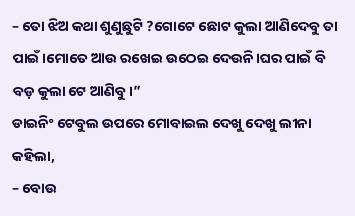– ତୋ ଝିଅ କଥା ଶୁଣୁଛୁଟି ?ଗୋଟେ ଛୋଟ କୁଲା ଆଣିଦେବୁ ତା ପାଇଁ।ମୋତେ ଆଉ ରଖେଇ ଉଠେଇ ଦେଉନି।ଘର ପାଇଁ ବି ବଡ଼ କୁଲା ଟେ ଆଣିବୁ।”
ଡାଇନିଂ ଟେବୁଲ ଉପରେ ମୋବାଇଲ ଦେଖୁ ଦେଖୁ ଲୀନା କହିଲା,
– ବୋଉ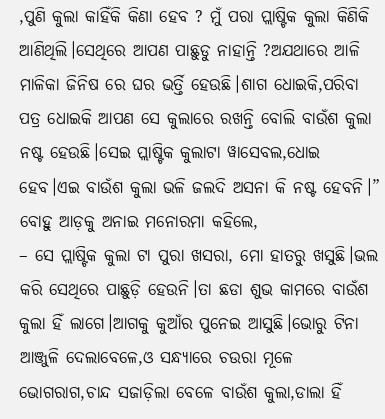,ପୁଣି କୁଲା କାହିଁକି କିଣା ହେବ ? ମୁଁ ପରା ପ୍ଲାଷ୍ଟିକ କୁଲା କିଣିକି ଆଣିଥିଲି।ସେଥିରେ ଆପଣ ପାଛୁଡୁ ନାହାନ୍ତି ?ଅଯଥାରେ ଆଳି ମାଳିକା ଜିନିଷ ରେ ଘର ଭର୍ତ୍ତି ହେଉଛି।ଶାଗ ଧୋଇକି,ପରିବା ପତ୍ର ଧୋଇକି ଆପଣ ସେ କୁଲାରେ ରଖନ୍ତି ବୋଲି ବାଉଁଶ କୁଲା ନଷ୍ଟ ହେଉଛି।ସେଇ ପ୍ଲାଷ୍ଟିକ କୁଲାଟା ୱାସେବଲ,ଧୋଇ ହେବ।ଏଇ ବାଉଁଶ କୁଲା ଭଳି ଜଲଦି ଅସନା କି ନଷ୍ଟ ହେବନି।”
ବୋହୁ ଆଡ଼କୁ ଅନାଇ ମନୋରମା କହିଲେ,
– ସେ ପ୍ଲାଷ୍ଟିକ କୁଲା ଟା ପୁରା ଖସରା, ମୋ ହାତରୁ ଖସୁଛି।ଭଲ କରି ସେଥିରେ ପାଛୁଡ଼ି ହେଉନି।ତା ଛଡା ଶୁଭ କାମରେ ବାଉଁଶ କୁଲା ହିଁ ଲାଗେ।ଆଗକୁ କୁଆଁର ପୁନେଇ ଆସୁଛି।ଭୋରୁ ଟିନା ଆଞ୍ଜୁଳି ଦେଲାବେଳେ,ଓ ସନ୍ଧ୍ୟାରେ ଚଉରା ମୂଳେ ଭୋଗରାଗ,ଚାନ୍ଦ ସଜାଡ଼ିଲା ବେଳେ ବାଉଁଶ କୁଲା,ଡାଲା ହିଁ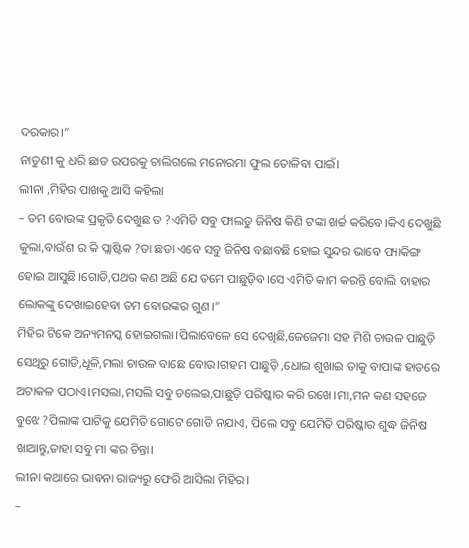ଦରକାର।”
ନାତୁଣୀ କୁ ଧରି ଛାତ ଉପରକୁ ଚାଲିଗଲେ ମନୋରମା ଫୁଲ ତୋଳିବା ପାଇଁ।
ଲୀନା ,ମିହିର ପାଖକୁ ଆସି କହିଲା
– ତମ ବୋଉଙ୍କ ପ୍ରକୃତି ଦେଖୁଛ ତ ?ଏମିତି ସବୁ ଫାଲତୁ ଜିନିଷ କିଣି ଟଙ୍କା ଖର୍ଚ୍ଚ କରିବେ।କିଏ ଦେଖୁଛି କୁଲା,ବାଉଁଶ ର କି ପ୍ଲାଷ୍ଟିକ ?ତା ଛଡା ଏବେ ସବୁ ଜିନିଷ ବଛାବଛି ହୋଇ ସୁନ୍ଦର ଭାବେ ପ୍ୟାକିଙ୍ଗ ହୋଇ ଆସୁଛି।ଗୋଡି,ପଥର କଣ ଅଛି ଯେ ତମେ ପାଛୁଡ଼ିବ।ସେ ଏମିତି କାମ କରନ୍ତି ବୋଲି ବାହାର ଲୋକଙ୍କୁ ଦେଖାଇହେବା ତମ ବୋଉଙ୍କର ଗୁଣ।”
ମିହିର ଟିକେ ଅନ୍ୟମନସ୍କ ହୋଇଗଲା।ପିଲାବେଳେ ସେ ଦେଖିଛି,ଜେଜେମା ସହ ମିଶି ଚାଉଳ ପାଛୁଡ଼ି ସେଥିରୁ ଗୋଡି,ଧୂଳି,ମଲା ଚାଉଳ ବାଛେ ବୋଉ।ଗହମ ପାଛୁଡ଼ି ,ଧୋଇ ଶୁଖାଇ ତାକୁ ବାପାଙ୍କ ହାତରେ ଅଟାକଳ ପଠାଏ।ମସଲା,ମସଲି ସବୁ ଚଲେଇ,ପାଛୁଡ଼ି ପରିଷ୍କାର କରି ରଖେ।ମା,ମନ କଣ ସହଜେ ବୁଝେ ?ପିଲାଙ୍କ ପାଟିକୁ ଯେମିତି ଗୋଟେ ଗୋଡି ନଯାଏ, ପିଲେ ସବୁ ଯେମିତି ପରିଷ୍କାର ଶୁଦ୍ଧ ଜିନିଷ ଖାଆନ୍ତୁ,ତାହା ସବୁ ମା ଙ୍କର ଚିନ୍ତା।
ଲୀନା କଥାରେ ଭାଵନା ରାଜ୍ୟରୁ ଫେରି ଆସିଲା ମିହିର।
–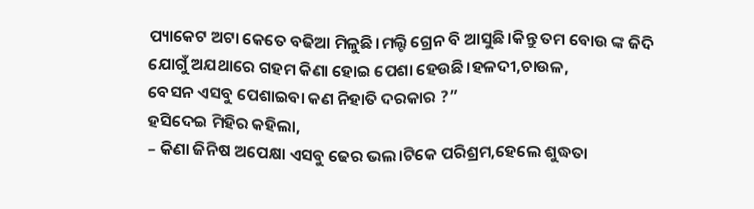ପ୍ୟାକେଟ ଅଟା କେତେ ବଢିଆ ମିଳୁଛି।ମଲ୍ଟି ଗ୍ରେନ ବି ଆସୁଛି।କିନ୍ତୁ ତମ ବୋଉ ଙ୍କ ଜିଦି ଯୋଗୁଁ ଅଯଥାରେ ଗହମ କିଣା ହୋଇ ପେଶା ହେଉଛି।ହଳଦୀ,ଚାଉଳ,
ବେସନ ଏସବୁ ପେଶାଇବା କଣ ନିହାତି ଦରକାର ?”
ହସିଦେଇ ମିହିର କହିଲା,
– କିଣା ଜିନିଷ ଅପେକ୍ଷା ଏସବୁ ଢେର ଭଲ।ଟିକେ ପରିଶ୍ରମ,ହେଲେ ଶୁଦ୍ଧତା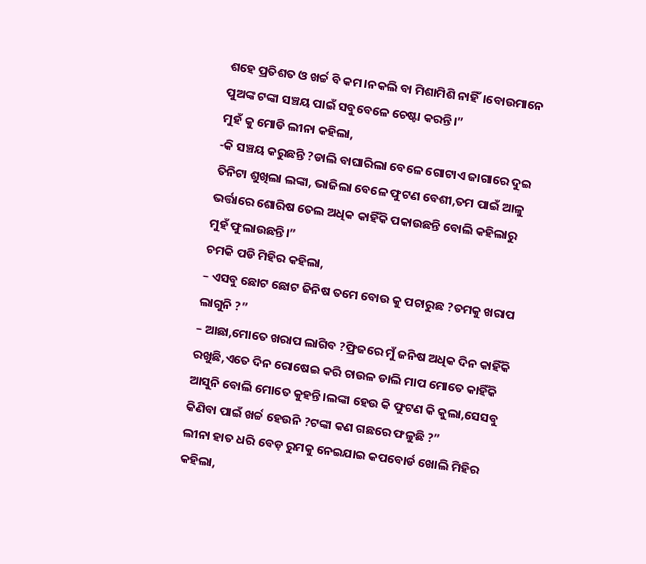ଶହେ ପ୍ରତିଶତ ଓ ଖର୍ଚ୍ଚ ବି କମ।ନକଲି ବା ମିଶାମିଶି ନାହିଁ।ବୋଉମାନେ ପୁଅଙ୍କ ଟଙ୍କା ସଞ୍ଚୟ ପାଇଁ ସବୁବେଳେ ଚେଷ୍ଟା କରନ୍ତି।”
ମୁହଁ କୁ ମୋଡି ଲୀନା କହିଲା,
-କି ସଞ୍ଚୟ କରୁଛନ୍ତି ?ଡାଲି ବାଘାରିଲା ବେଳେ ଗୋଟାଏ ଜାଗାରେ ଦୁଇ ତିନିଟା ଶୁଖିଲା ଲଙ୍କା, ଭାଜିଲା ବେଳେ ଫୁଟଣ ବେଶୀ,ତମ ପାଇଁ ଆଳୁ ଭର୍ତ୍ତାରେ ଶୋରିଷ ତେଲ ଅଧିକ କାହିଁକି ପକାଉଛନ୍ତି ବୋଲି କହିଲାରୁ ମୁହଁ ଫୁଲାଉଛନ୍ତି।”
ଚମକି ପଡି ମିହିର କହିଲା,
– ଏସବୁ ଛୋଟ ଛୋଟ ଜିନିଷ ତମେ ବୋଉ କୁ ପଚାରୁଛ ?ତମକୁ ଖରାପ ଲାଗୁନି ?”
– ଆଛା,ମୋତେ ଖରାପ ଲାଗିବ ?ଫ୍ରିଜରେ ମୁଁ ଜନିଷ ଅଧିକ ଦିନ କାହିଁକି ରଖୁଛି,ଏତେ ଦିନ ରୋଷେଇ କରି ଚାଉଳ ଡାଲି ମାପ ମୋତେ କାହିଁକି ଆସୁନି ବୋଲି ମୋତେ କୁହନ୍ତି।ଲଙ୍କା ହେଉ କି ଫୁଟଣ କି କୁଲା,ସେସବୁ କିଣିବା ପାଇଁ ଖର୍ଚ୍ଚ ହେଉନି ?ଟଙ୍କା କଣ ଗଛରେ ଫଳୁଛି ?”
ଲୀନା ହାତ ଧରି ବେଡ଼ ରୁମକୁ ନେଇଯାଇ କପବୋର୍ଡ ଖୋଲି ମିହିର କହିଲା,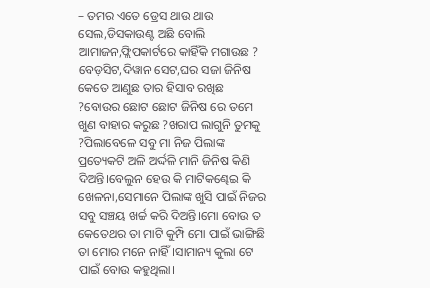– ତମର ଏତେ ଡ୍ରେସ ଥାଉ ଥାଉ ସେଲ,ଡିସକାଉଣ୍ଟ ଅଛି ବୋଲି ଆମାଜନ,ଫ୍ଲିପକାର୍ଟରେ କାହିଁକି ମଗାଉଛ ? ବେଡ଼ସିଟ,ଦିୱାନ ସେଟ,ଘର ସଜା ଜିନିଷ କେତେ ଆଣୁଛ ତାର ହିସାବ ରଖିଛ ?ବୋଉର ଛୋଟ ଛୋଟ ଜିନିଷ ରେ ତମେ ଖୁଣ ବାହାର କରୁଛ ?ଖରାପ ଲାଗୁନି ତୁମକୁ ?ପିଲାବେଳେ ସବୁ ମା ନିଜ ପିଲାଙ୍କ ପ୍ରତ୍ୟେକଟି ଅଳି ଅର୍ଦ୍ଦଳି ମାନି ଜିନିଷ କିଣି ଦିଅନ୍ତି।ବେଲୁନ ହେଉ କି ମାଟିକଣ୍ଢେଇ କି ଖେଳନା,ସେମାନେ ପିଲାଙ୍କ ଖୁସି ପାଇଁ ନିଜର ସବୁ ସଞ୍ଚୟ ଖର୍ଚ୍ଚ କରି ଦିଅନ୍ତି।ମୋ ବୋଉ ତ କେତେଥର ତା ମାଟି କୁମ୍ପି ମୋ ପାଇଁ ଭାଙ୍ଗିଛି ତା ମୋର ମନେ ନାହିଁ।ସାମାନ୍ୟ କୁଲା ଟେ ପାଇଁ ବୋଉ କହୁଥିଲା।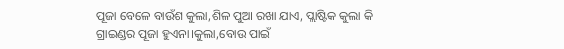ପୂଜା ବେଳେ ବାଉଁଶ କୁଲା,ଶିଳ ପୁଆ ରଖା ଯାଏ, ପ୍ଲାଷ୍ଟିକ କୁଲା କି ଗ୍ରାଇଣ୍ଡର ପୂଜା ହୁଏନା।କୁଲା,ବୋଉ ପାଇଁ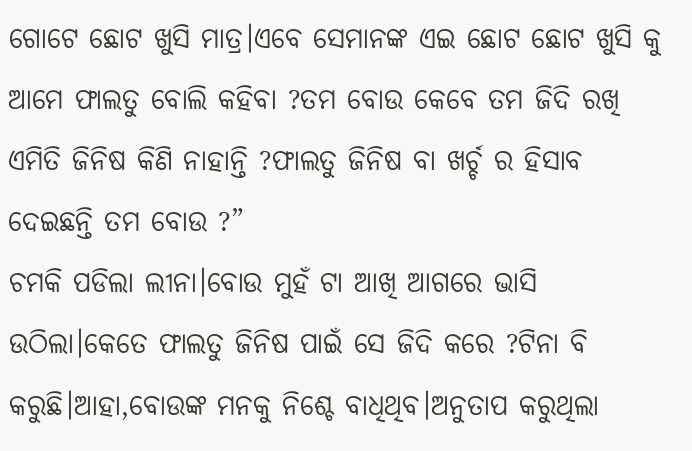ଗୋଟେ ଛୋଟ ଖୁସି ମାତ୍ର।ଏବେ ସେମାନଙ୍କ ଏଇ ଛୋଟ ଛୋଟ ଖୁସି କୁ ଆମେ ଫାଲତୁ ବୋଲି କହିବା ?ତମ ବୋଉ କେବେ ତମ ଜିଦି ରଖି ଏମିତି ଜିନିଷ କିଣି ନାହାନ୍ତି ?ଫାଲତୁ ଜିନିଷ ବା ଖର୍ଚ୍ଚ ର ହିସାବ ଦେଇଛନ୍ତି ତମ ବୋଉ ?”
ଚମକି ପଡିଲା ଲୀନା।ବୋଉ ମୁହଁ ଟା ଆଖି ଆଗରେ ଭାସି ଉଠିଲା।କେତେ ଫାଲତୁ ଜିନିଷ ପାଇଁ ସେ ଜିଦି କରେ ?ଟିନା ବି କରୁଛି।ଆହା,ବୋଉଙ୍କ ମନକୁ ନିଶ୍ଚେ ବାଧିଥିବ।ଅନୁତାପ କରୁଥିଲା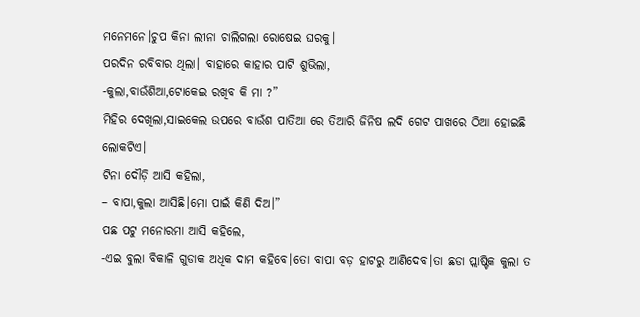ମନେମନେ।ଚୁପ କିନା ଲୀନା ଚାଲିଗଲା ରୋଷେଇ ଘରକୁ।
ପରଦିନ ରବିବାର ଥିଲା। ବାହାରେ କାହାର ପାଟି ଶୁଭିଲା,
-କୁଲା,ବାଉଁଶିଆ,ଟୋକେଇ ରଖିବ କି ମା ?”
ମିହିର ଦେଖିଲା,ସାଇକେଲ ଉପରେ ବାଉଁଶ ପାତିଆ ରେ ତିଆରି ଜିନିଷ ଲଦି ଗେଟ ପାଖରେ ଠିଆ ହୋଇଛି ଲୋକଟିଏ।
ଟିନା ଦୌଡ଼ି ଆସି କହିଲା,
– ବାପା,କୁଲା ଆସିଛି।ମୋ ପାଇଁ କିଣି ଦିଅ।”
ପଛ ପଟୁ ମନୋରମା ଆସି କହିଲେ,
-ଏଇ ବୁଲା ବିକାଳି ଗୁଡାକ ଅଧିକ ଦାମ କହିବେ।ତୋ ବାପା ବଡ଼ ହାଟରୁ ଆଣିଦେବ।ତା ଛଡା ପ୍ଲାଷ୍ଟିକ କୁଲା ତ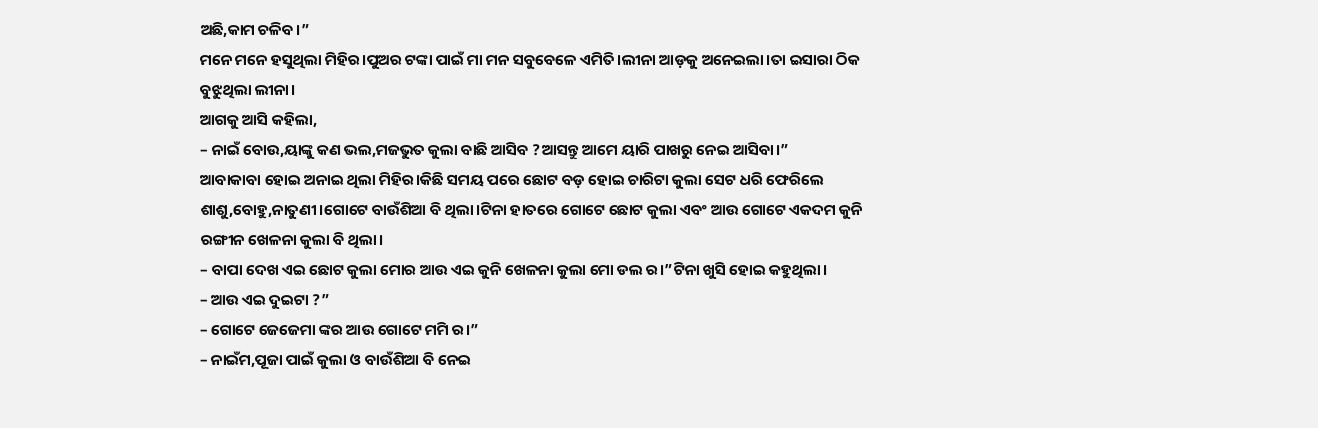ଅଛି,କାମ ଚଳିବ।”
ମନେ ମନେ ହସୁଥିଲା ମିହିର।ପୁଅର ଟଙ୍କା ପାଇଁ ମା ମନ ସବୁବେଳେ ଏମିତି।ଲୀନା ଆଡ଼କୁ ଅନେଇଲା।ତା ଇସାରା ଠିକ ବୁଝୁଥିଲା ଲୀନା।
ଆଗକୁ ଆସି କହିଲା,
– ନାଇଁ ବୋଉ,ୟାଙ୍କୁ କଣ ଭଲ,ମଜଭୁତ କୁଲା ବାଛି ଆସିବ ?ଆସନ୍ତୁ ଆମେ ୟାରି ପାଖରୁ ନେଇ ଆସିବା।”
ଆବାକାବା ହୋଇ ଅନାଇ ଥିଲା ମିହିର।କିଛି ସମୟ ପରେ ଛୋଟ ବଡ଼ ହୋଇ ଚାରିଟା କୁଲା ସେଟ ଧରି ଫେରିଲେ ଶାଶୁ,ବୋହୁ,ନାତୁଣୀ।ଗୋଟେ ବାଉଁଶିଆ ବି ଥିଲା।ଟିନା ହାତରେ ଗୋଟେ ଛୋଟ କୁଲା ଏବଂ ଆଉ ଗୋଟେ ଏକଦମ କୁନି ରଙ୍ଗୀନ ଖେଳନା କୁଲା ବି ଥିଲା।
– ବାପା ଦେଖ ଏଇ ଛୋଟ କୁଲା ମୋର ଆଉ ଏଇ କୁନି ଖେଳନା କୁଲା ମୋ ଡଲ ର।”ଟିନା ଖୁସି ହୋଇ କହୁଥିଲା।
– ଆଉ ଏଇ ଦୁଇଟା ?”
– ଗୋଟେ ଜେଜେମା ଙ୍କର ଆଉ ଗୋଟେ ମମି ର।”
– ନାଇଁମ,ପୂଜା ପାଇଁ କୁଲା ଓ ବାଉଁଶିଆ ବି ନେଇ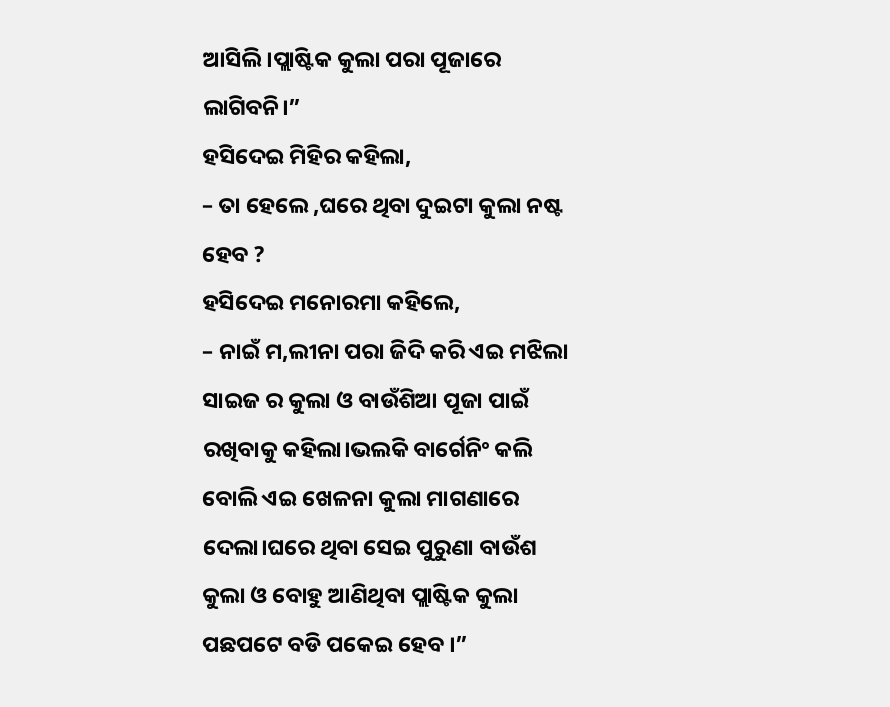ଆସିଲି।ପ୍ଲାଷ୍ଟିକ କୁଲା ପରା ପୂଜାରେ ଲାଗିବନି।”
ହସିଦେଇ ମିହିର କହିଲା,
– ତା ହେଲେ ,ଘରେ ଥିବା ଦୁଇଟା କୁଲା ନଷ୍ଟ ହେବ ?
ହସିଦେଇ ମନୋରମା କହିଲେ,
– ନାଇଁ ମ,ଲୀନା ପରା ଜିଦି କରି ଏଇ ମଝିଲା ସାଇଜ ର କୁଲା ଓ ବାଉଁଶିଆ ପୂଜା ପାଇଁ ରଖିବାକୁ କହିଲା।ଭଲକି ବାର୍ଗେନିଂ କଲି ବୋଲି ଏଇ ଖେଳନା କୁଲା ମାଗଣାରେ ଦେଲା।ଘରେ ଥିବା ସେଇ ପୁରୁଣା ବାଉଁଶ କୁଲା ଓ ବୋହୁ ଆଣିଥିବା ପ୍ଲାଷ୍ଟିକ କୁଲା ପଛପଟେ ବଡି ପକେଇ ହେବ ।”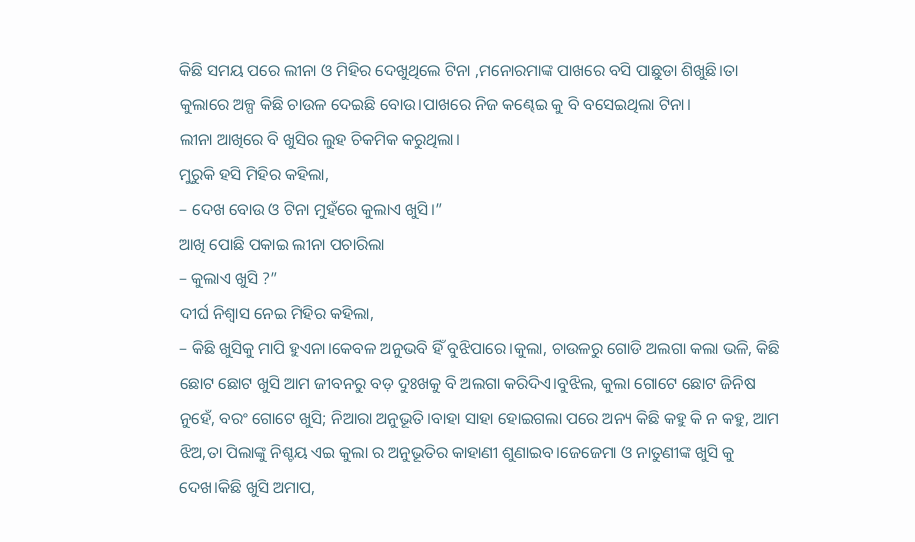କିଛି ସମୟ ପରେ ଲୀନା ଓ ମିହିର ଦେଖୁଥିଲେ ଟିନା ,ମନୋରମାଙ୍କ ପାଖରେ ବସି ପାଛୁଡା ଶିଖୁଛି।ତା କୁଲାରେ ଅଳ୍ପ କିଛି ଚାଉଳ ଦେଇଛି ବୋଉ।ପାଖରେ ନିଜ କଣ୍ଢେଇ କୁ ବି ବସେଇଥିଲା ଟିନା।
ଲୀନା ଆଖିରେ ବି ଖୁସିର ଲୁହ ଚିକମିକ କରୁଥିଲା।
ମୁରୁକି ହସି ମିହିର କହିଲା,
– ଦେଖ ବୋଉ ଓ ଟିନା ମୁହଁରେ କୁଲାଏ ଖୁସି।”
ଆଖି ପୋଛି ପକାଇ ଲୀନା ପଚାରିଲା
– କୁଲାଏ ଖୁସି ?”
ଦୀର୍ଘ ନିଶ୍ୱାସ ନେଇ ମିହିର କହିଲା,
– କିଛି ଖୁସିକୁ ମାପି ହୁଏନା।କେବଳ ଅନୁଭବି ହିଁ ବୁଝିପାରେ।କୁଲା, ଚାଉଳରୁ ଗୋଡି ଅଲଗା କଲା ଭଳି, କିଛି ଛୋଟ ଛୋଟ ଖୁସି ଆମ ଜୀବନରୁ ବଡ଼ ଦୁଃଖକୁ ବି ଅଲଗା କରିଦିଏ।ବୁଝିଲ, କୁଲା ଗୋଟେ ଛୋଟ ଜିନିଷ ନୁହେଁ, ବରଂ ଗୋଟେ ଖୁସି; ନିଆରା ଅନୁଭୂତି।ବାହା ସାହା ହୋଇଗଲା ପରେ ଅନ୍ୟ କିଛି କହୁ କି ନ କହୁ, ଆମ ଝିଅ,ତା ପିଲାଙ୍କୁ ନିଶ୍ଚୟ ଏଇ କୁଲା ର ଅନୁଭୂତିର କାହାଣୀ ଶୁଣାଇବ।ଜେଜେମା ଓ ନାତୁଣୀଙ୍କ ଖୁସି କୁ ଦେଖ।କିଛି ଖୁସି ଅମାପ,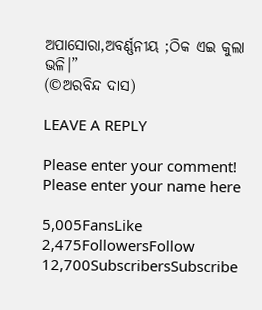ଅପାସୋରା,ଅବର୍ଣ୍ଣନୀୟ ;ଠିକ ଏଇ କୁଲା ଭଳି।”
(©ଅରବିନ୍ଦ ଦାସ)

LEAVE A REPLY

Please enter your comment!
Please enter your name here

5,005FansLike
2,475FollowersFollow
12,700SubscribersSubscribe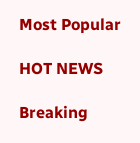Most Popular

HOT NEWS

Breaking